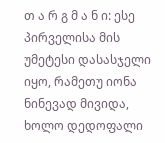თ ა რ გ მ ა ნ ი: ესე პირველისა მის უმეტესი დასასჯელი იყო, რამეთუ იონა ნინევად მივიდა, ხოლო დედოფალი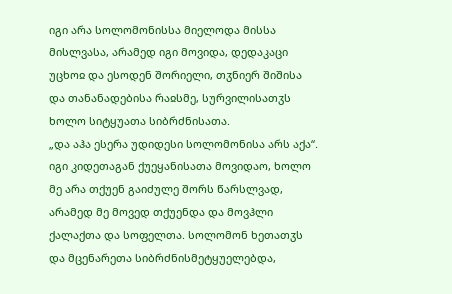იგი არა სოლომონისსა მიელოდა მისსა მისლვასა, არამედ იგი მოვიდა, დედაკაცი უცხოჲ და ესოდენ შორიელი, თჳნიერ შიშისა და თანანადებისა რაჲსმე, სურვილისათჳს ხოლო სიტყუათა სიბრძნისათა.
„და აჰა ესერა უდიდესი სოლომონისა არს აქა“. იგი კიდეთაგან ქუეყანისათა მოვიდაო, ხოლო მე არა თქუენ გაიძულე შორს წარსლვად, არამედ მე მოვედ თქუენდა და მოვჰლი ქალაქთა და სოფელთა. სოლომონ ხეთათჳს და მცენარეთა სიბრძნისმეტყუელებდა,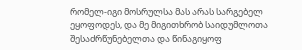რომელ-იგი მოსრულსა მას არას სარგებელ ეყოფოდეს, და მე მიგითხრობ საიდუმლოთა შესაძრწუნებელთა და წინაგიყოფ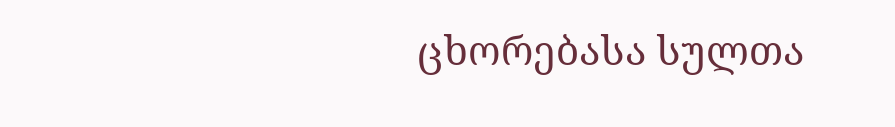ცხორებასა სულთა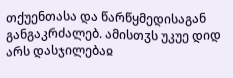თქუენთასა და წარწყმედისაგან განგაკრძალებ. ამისთჳს უკუე დიდ არს დასჯილებაჲ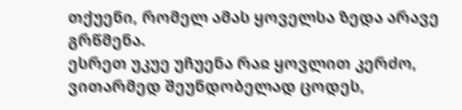თქუენი, რომელ ამას ყოველსა ზედა არავე გრწმენა.
ესრეთ უკუე უჩუენა რაჲ ყოვლით კერძო, ვითარმედ შეუნდობელად ცოდეს,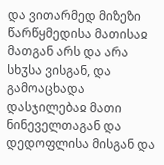და ვითარმედ მიზეზი წარწყმედისა მათისაჲ მათგან არს და არა სხჳსა ვისგან, და გამოაცხადა დასჯილებაჲ მათი ნინეველთაგან და დედოფლისა მისგან და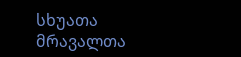სხუათა მრავალთა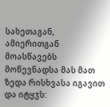სახეთაგან, ამიერითგან მოასწავებს მოწევნადსა მას მათ ზედა რისხვასა იგავით და იტყჳს: